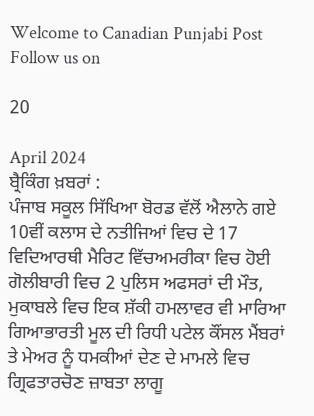Welcome to Canadian Punjabi Post
Follow us on

20

April 2024
ਬ੍ਰੈਕਿੰਗ ਖ਼ਬਰਾਂ :
ਪੰਜਾਬ ਸਕੂਲ ਸਿੱਖਿਆ ਬੋਰਡ ਵੱਲੋਂ ਐਲਾਨੇ ਗਏ 10ਵੀਂ ਕਲਾਸ ਦੇ ਨਤੀਜਿਆਂ ਵਿਚ ਦੇ 17 ਵਿਦਿਆਰਥੀ ਮੈਰਿਟ ਵਿੱਚਅਮਰੀਕਾ ਵਿਚ ਹੋਈ ਗੋਲੀਬਾਰੀ ਵਿਚ 2 ਪੁਲਿਸ ਅਫਸਰਾਂ ਦੀ ਮੌਤ, ਮੁਕਾਬਲੇ ਵਿਚ ਇਕ ਸ਼ੱਕੀ ਹਮਲਾਵਰ ਵੀ ਮਾਰਿਆ ਗਿਆਭਾਰਤੀ ਮੂਲ ਦੀ ਰਿਧੀ ਪਟੇਲ ਕੌਂਸਲ ਮੈਂਬਰਾਂ ਤੇ ਮੇਅਰ ਨੂੰ ਧਮਕੀਆਂ ਦੇਣ ਦੇ ਮਾਮਲੇ ਵਿਚ ਗ੍ਰਿਫਤਾਰਚੋਣ ਜ਼ਾਬਤਾ ਲਾਗੂ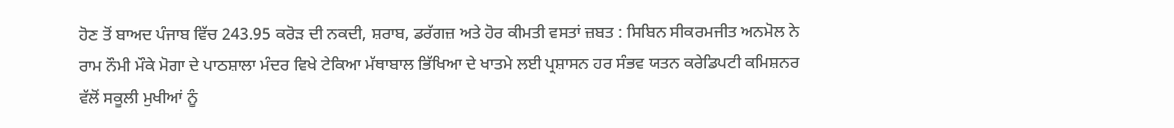ਹੋਣ ਤੋਂ ਬਾਅਦ ਪੰਜਾਬ ਵਿੱਚ 243.95 ਕਰੋੜ ਦੀ ਨਕਦੀ, ਸ਼ਰਾਬ, ਡਰੱਗਜ਼ ਅਤੇ ਹੋਰ ਕੀਮਤੀ ਵਸਤਾਂ ਜ਼ਬਤ : ਸਿਬਿਨ ਸੀਕਰਮਜੀਤ ਅਨਮੋਲ ਨੇ ਰਾਮ ਨੌਮੀ ਮੌਕੇ ਮੋਗਾ ਦੇ ਪਾਠਸ਼ਾਲਾ ਮੰਦਰ ਵਿਖੇ ਟੇਕਿਆ ਮੱਥਾਬਾਲ ਭਿੱਖਿਆ ਦੇ ਖਾਤਮੇ ਲਈ ਪ੍ਰਸ਼ਾਸਨ ਹਰ ਸੰਭਵ ਯਤਨ ਕਰੇਡਿਪਟੀ ਕਮਿਸ਼ਨਰ ਵੱਲੋਂ ਸਕੂਲੀ ਮੁਖੀਆਂ ਨੂੰ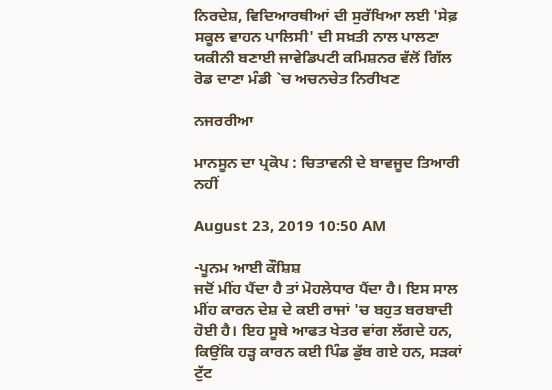ਨਿਰਦੇਸ਼, ਵਿਦਿਆਰਥੀਆਂ ਦੀ ਸੁਰੱਖਿਆ ਲਈ 'ਸੇਫ਼ ਸਕੂਲ ਵਾਹਨ ਪਾਲਿਸੀ' ਦੀ ਸਖ਼ਤੀ ਨਾਲ ਪਾਲਣਾ ਯਕੀਨੀ ਬਣਾਈ ਜਾਵੇਡਿਪਟੀ ਕਮਿਸ਼ਨਰ ਵੱਲੋਂ ਗਿੱਲ ਰੋਡ ਦਾਣਾ ਮੰਡੀ `ਚ ਅਚਨਚੇਤ ਨਿਰੀਖਣ

ਨਜਰਰੀਆ

ਮਾਨਸੂਨ ਦਾ ਪ੍ਰਕੋਪ : ਚਿਤਾਵਨੀ ਦੇ ਬਾਵਜੂਦ ਤਿਆਰੀ ਨਹੀਂ

August 23, 2019 10:50 AM

-ਪੂਨਮ ਆਈ ਕੌਸ਼ਿਸ਼
ਜਦੋਂ ਮੀਂਹ ਪੈਂਦਾ ਹੈ ਤਾਂ ਮੋਹਲੇਧਾਰ ਪੈਂਦਾ ਹੈ। ਇਸ ਸਾਲ ਮੀਂਹ ਕਾਰਨ ਦੇਸ਼ ਦੇ ਕਈ ਰਾਜਾਂ 'ਚ ਬਹੁਤ ਬਰਬਾਦੀ ਹੋਈ ਹੈ। ਇਹ ਸੂਬੇ ਆਫਤ ਖੇਤਰ ਵਾਂਗ ਲੱਗਦੇ ਹਨ, ਕਿਉਂਕਿ ਹੜ੍ਹ ਕਾਰਨ ਕਈ ਪਿੰਡ ਡੁੱਬ ਗਏ ਹਨ, ਸੜਕਾਂ ਟੁੱਟ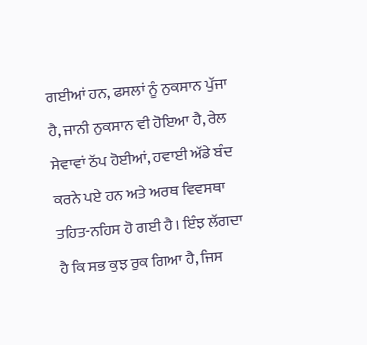ਗਈਆਂ ਹਨ, ਫਸਲਾਂ ਨੂੰ ਨੁਕਸਾਨ ਪੁੱਜਾ ਹੈ, ਜਾਨੀ ਨੁਕਸਾਨ ਵੀ ਹੋਇਆ ਹੈ, ਰੇਲ ਸੇਵਾਵਾਂ ਠੱਪ ਹੋਈਆਂ, ਹਵਾਈ ਅੱਡੇ ਬੰਦ ਕਰਨੇ ਪਏ ਹਨ ਅਤੇ ਅਰਥ ਵਿਵਸਥਾ ਤਹਿਤ-ਨਹਿਸ ਹੋ ਗਈ ਹੈ। ਇੰਝ ਲੱਗਦਾ ਹੈ ਕਿ ਸਭ ਕੁਝ ਰੁਕ ਗਿਆ ਹੈ, ਜਿਸ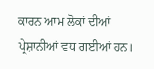ਕਾਰਨ ਆਮ ਲੋਕਾਂ ਦੀਆਂ ਪ੍ਰੇਸ਼ਾਨੀਆਂ ਵਧ ਗਈਆਂ ਹਨ।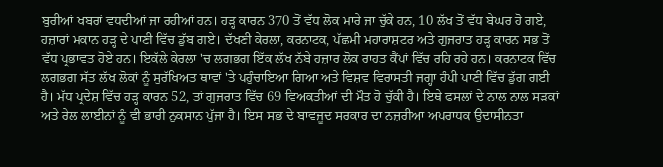ਬੁਰੀਆਂ ਖਬਰਾਂ ਵਧਦੀਆਂ ਜਾ ਰਹੀਆਂ ਹਨ। ਹੜ੍ਹ ਕਾਰਨ 370 ਤੋਂ ਵੱਧ ਲੋਕ ਮਾਰੇ ਜਾ ਚੁੱਕੇ ਹਨ, 10 ਲੱਖ ਤੋਂ ਵੱਧ ਬੇਘਰ ਹੋ ਗਏ, ਹਜ਼ਾਰਾਂ ਮਕਾਨ ਹੜ੍ਹ ਦੇ ਪਾਣੀ ਵਿੱਚ ਡੁੱਬ ਗਏ। ਦੱਖਣੀ ਕੇਰਲਾ, ਕਰਨਾਟਕ, ਪੱਛਮੀ ਮਹਾਰਾਸ਼ਟਰ ਅਤੇ ਗੁਜਰਾਤ ਹੜ੍ਹ ਕਾਰਨ ਸਭ ਤੋਂ ਵੱਧ ਪ੍ਰਭਾਵਤ ਹੋਏ ਹਨ। ਇਕੱਲੇ ਕੇਰਲਾ 'ਚ ਲਗਭਗ ਇੱਕ ਲੱਖ ਨੱਬੇ ਹਜ਼ਾਰ ਲੋਕ ਰਾਹਤ ਕੈਂਪਾਂ ਵਿੱਚ ਰਹਿ ਰਹੇ ਹਨ। ਕਰਨਾਟਕ ਵਿੱਚ ਲਗਭਗ ਸੱਤ ਲੱਖ ਲੋਕਾਂ ਨੂੰ ਸੁਰੱਖਿਅਤ ਥਾਵਾਂ 'ਤੇ ਪਹੁੰਚਾਇਆ ਗਿਆ ਅਤੇ ਵਿਸ਼ਵ ਵਿਰਾਸਤੀ ਜਗ੍ਹਾ ਹੰਪੀ ਪਾਣੀ ਵਿੱਚ ਡੁੱਗ ਗਈ ਹੈ। ਮੱਧ ਪ੍ਰਦੇਸ਼ ਵਿੱਚ ਹੜ੍ਹ ਕਾਰਨ 52, ਤਾਂ ਗੁਜਰਾਤ ਵਿੱਚ 69 ਵਿਅਕਤੀਆਂ ਦੀ ਮੌਤ ਹੋ ਚੁੱਕੀ ਹੈ। ਇਥੇ ਫਸਲਾਂ ਦੇ ਨਾਲ ਨਾਲ ਸੜਕਾਂ ਅਤੇ ਰੇਲ ਲਾਈਨਾਂ ਨੂੰ ਵੀ ਭਾਰੀ ਨੁਕਸਾਨ ਪੁੱਜਾ ਹੈ। ਇਸ ਸਭ ਦੇ ਬਾਵਜੂਦ ਸਰਕਾਰ ਦਾ ਨਜ਼ਰੀਆ ਅਪਰਾਧਕ ਉਦਾਸੀਨਤਾ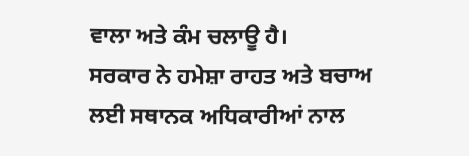ਵਾਲਾ ਅਤੇ ਕੰਮ ਚਲਾਊ ਹੈ।
ਸਰਕਾਰ ਨੇ ਹਮੇਸ਼ਾ ਰਾਹਤ ਅਤੇ ਬਚਾਅ ਲਈ ਸਥਾਨਕ ਅਧਿਕਾਰੀਆਂ ਨਾਲ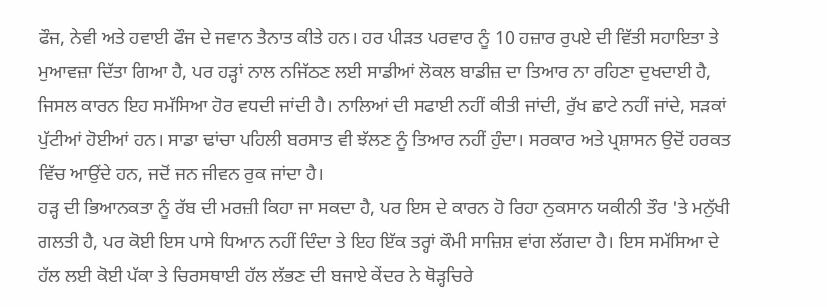ਫੌਜ, ਨੇਵੀ ਅਤੇ ਹਵਾਈ ਫੌਜ ਦੇ ਜਵਾਨ ਤੈਨਾਤ ਕੀਤੇ ਹਨ। ਹਰ ਪੀੜਤ ਪਰਵਾਰ ਨੂੰ 10 ਹਜ਼ਾਰ ਰੁਪਏ ਦੀ ਵਿੱਤੀ ਸਹਾਇਤਾ ਤੇ ਮੁਆਵਜ਼ਾ ਦਿੱਤਾ ਗਿਆ ਹੈ, ਪਰ ਹੜ੍ਹਾਂ ਨਾਲ ਨਜਿੱਠਣ ਲਈ ਸਾਡੀਆਂ ਲੋਕਲ ਬਾਡੀਜ਼ ਦਾ ਤਿਆਰ ਨਾ ਰਹਿਣਾ ਦੁਖਦਾਈ ਹੈ, ਜਿਸਲ ਕਾਰਨ ਇਹ ਸਮੱਸਿਆ ਹੋਰ ਵਧਦੀ ਜਾਂਦੀ ਹੈ। ਨਾਲਿਆਂ ਦੀ ਸਫਾਈ ਨਹੀਂ ਕੀਤੀ ਜਾਂਦੀ, ਰੁੱਖ ਛਾਟੇ ਨਹੀਂ ਜਾਂਦੇ, ਸੜਕਾਂ ਪੁੱਟੀਆਂ ਹੋਈਆਂ ਹਨ। ਸਾਡਾ ਢਾਂਚਾ ਪਹਿਲੀ ਬਰਸਾਤ ਵੀ ਝੱਲਣ ਨੂੰ ਤਿਆਰ ਨਹੀਂ ਹੁੰਦਾ। ਸਰਕਾਰ ਅਤੇ ਪ੍ਰਸ਼ਾਸਨ ਉਦੋਂ ਹਰਕਤ ਵਿੱਚ ਆਉਂਦੇ ਹਨ, ਜਦੋਂ ਜਨ ਜੀਵਨ ਰੁਕ ਜਾਂਦਾ ਹੈ।
ਹੜ੍ਹ ਦੀ ਭਿਆਨਕਤਾ ਨੂੰ ਰੱਬ ਦੀ ਮਰਜ਼ੀ ਕਿਹਾ ਜਾ ਸਕਦਾ ਹੈ, ਪਰ ਇਸ ਦੇ ਕਾਰਨ ਹੋ ਰਿਹਾ ਨੁਕਸਾਨ ਯਕੀਨੀ ਤੌਰ 'ਤੇ ਮਨੁੱਖੀ ਗਲਤੀ ਹੈ, ਪਰ ਕੋਈ ਇਸ ਪਾਸੇ ਧਿਆਨ ਨਹੀਂ ਦਿੰਦਾ ਤੇ ਇਹ ਇੱਕ ਤਰ੍ਹਾਂ ਕੌਮੀ ਸਾਜ਼ਿਸ਼ ਵਾਂਗ ਲੱਗਦਾ ਹੈ। ਇਸ ਸਮੱਸਿਆ ਦੇ ਹੱਲ ਲਈ ਕੋਈ ਪੱਕਾ ਤੇ ਚਿਰਸਥਾਈ ਹੱਲ ਲੱਭਣ ਦੀ ਬਜਾਏ ਕੇਂਦਰ ਨੇ ਥੋੜ੍ਹਚਿਰੇ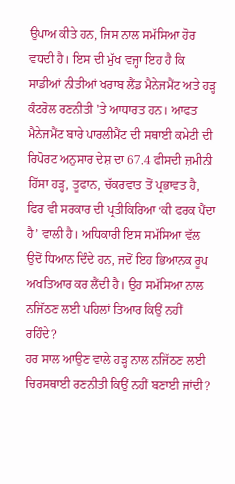ਉਪਾਅ ਕੀਤੇ ਹਨ, ਜਿਸ ਨਾਲ ਸਮੱਸਿਆ ਹੋਰ ਵਧਦੀ ਹੈ। ਇਸ ਦੀ ਮੁੱਖ ਵਜ੍ਹਾ ਇਹ ਹੈ ਕਿ ਸਾਡੀਆਂ ਨੀਤੀਆਂ ਖਰਾਬ ਲੈਂਡ ਮੈਨੇਜਮੈਂਟ ਅਤੇ ਹੜ੍ਹ ਕੰਟਰੋਲ ਰਣਨੀਤੀ 'ਤੇ ਆਧਾਰਤ ਹਨ। ਆਫਤ ਮੈਨੇਜਮੈਂਟ ਬਾਰੇ ਪਾਰਲੀਮੈਂਟ ਦੀ ਸਥਾਈ ਕਮੇਟੀ ਦੀ ਰਿਪੋਰਟ ਅਨੁਸਾਰ ਦੇਸ਼ ਦਾ 67.4 ਫੀਸਦੀ ਜ਼ਮੀਨੀ ਹਿੱਸਾ ਹੜ੍ਹ, ਤੂਫਾਨ, ਚੱਕਰਵਾਤ ਤੋਂ ਪ੍ਰਭਾਵਤ ਹੈ, ਫਿਰ ਵੀ ਸਰਕਾਰ ਦੀ ਪ੍ਰਤੀਕਿਰਿਆ ‘ਕੀ ਫਰਕ ਪੈਂਦਾ ਹੈ’ ਵਾਲੀ ਹੈ। ਅਧਿਕਾਰੀ ਇਸ ਸਮੱਸਿਆ ਵੱਲ ਉਦੋਂ ਧਿਆਨ ਦਿੰਦੇ ਹਨ, ਜਦੋਂ ਇਹ ਭਿਆਨਕ ਰੂਪ ਅਖਤਿਆਰ ਕਰ ਲੈਂਦੀ ਹੈ। ਉਹ ਸਮੱਸਿਆ ਨਾਲ ਨਜਿੱਠਣ ਲਈ ਪਹਿਲਾਂ ਤਿਆਰ ਕਿਉਂ ਨਹੀਂ ਰਹਿੰਦੇ?
ਹਰ ਸਾਲ ਆਉਣ ਵਾਲੇ ਹੜ੍ਹ ਨਾਲ ਨਜਿੱਠਣ ਲਈ ਚਿਰਸਥਾਈ ਰਣਨੀਤੀ ਕਿਉਂ ਨਹੀਂ ਬਣਾਈ ਜਾਂਦੀ?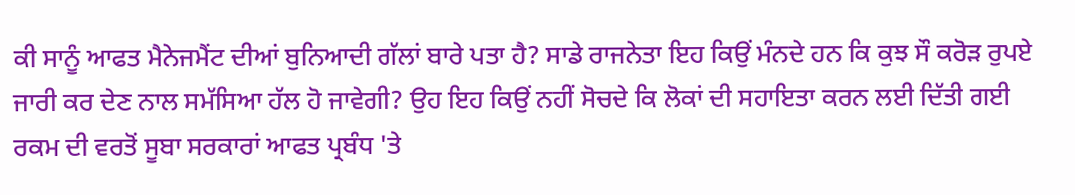ਕੀ ਸਾਨੂੰ ਆਫਤ ਮੈਨੇਜਮੈਂਟ ਦੀਆਂ ਬੁਨਿਆਦੀ ਗੱਲਾਂ ਬਾਰੇ ਪਤਾ ਹੈ? ਸਾਡੇ ਰਾਜਨੇਤਾ ਇਹ ਕਿਉਂ ਮੰਨਦੇ ਹਨ ਕਿ ਕੁਝ ਸੌ ਕਰੋੜ ਰੁਪਏ ਜਾਰੀ ਕਰ ਦੇਣ ਨਾਲ ਸਮੱਸਿਆ ਹੱਲ ਹੋ ਜਾਵੇਗੀ? ਉਹ ਇਹ ਕਿਉਂ ਨਹੀਂ ਸੋਚਦੇ ਕਿ ਲੋਕਾਂ ਦੀ ਸਹਾਇਤਾ ਕਰਨ ਲਈ ਦਿੱਤੀ ਗਈ ਰਕਮ ਦੀ ਵਰਤੋਂ ਸੂਬਾ ਸਰਕਾਰਾਂ ਆਫਤ ਪ੍ਰਬੰਧ 'ਤੇ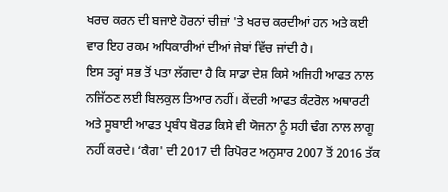ਖਰਚ ਕਰਨ ਦੀ ਬਜਾਏ ਹੋਰਨਾਂ ਚੀਜ਼ਾਂ 'ਤੇ ਖਰਚ ਕਰਦੀਆਂ ਹਨ ਅਤੇ ਕਈ ਵਾਰ ਇਹ ਰਕਮ ਅਧਿਕਾਰੀਆਂ ਦੀਆਂ ਜੇਬਾਂ ਵਿੱਚ ਜਾਂਦੀ ਹੈ।
ਇਸ ਤਰ੍ਹਾਂ ਸਭ ਤੋਂ ਪਤਾ ਲੱਗਦਾ ਹੈ ਕਿ ਸਾਡਾ ਦੇਸ਼ ਕਿਸੇ ਅਜਿਹੀ ਆਫਤ ਨਾਲ ਨਜਿੱਠਣ ਲਈ ਬਿਲਕੁਲ ਤਿਆਰ ਨਹੀਂ। ਕੇਂਦਰੀ ਆਫਤ ਕੰਟਰੋਲ ਅਥਾਰਟੀ ਅਤੇ ਸੂਬਾਈ ਆਫਤ ਪ੍ਰਬੰਧ ਬੋਰਡ ਕਿਸੇ ਵੀ ਯੋਜਨਾ ਨੂੰ ਸਹੀ ਢੰਗ ਨਾਲ ਲਾਗੂ ਨਹੀਂ ਕਰਦੇ। ‘ਕੈਗ' ਦੀ 2017 ਦੀ ਰਿਪੋਰਟ ਅਨੁਸਾਰ 2007 ਤੋਂ 2016 ਤੱਕ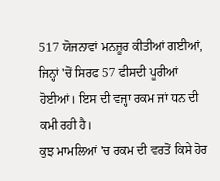517 ਯੋਜਨਾਵਾਂ ਮਨਜ਼ੂਰ ਕੀਤੀਆਂ ਗਈਆਂ, ਜਿਨ੍ਹਾਂ 'ਚੋਂ ਸਿਰਫ 57 ਫੀਸਦੀ ਪੂਰੀਆਂ ਹੋਈਆਂ। ਇਸ ਦੀ ਵਜ੍ਹਾ ਰਕਮ ਜਾਂ ਧਨ ਦੀ ਕਮੀ ਰਹੀ ਹੈ।
ਕੁਝ ਮਾਮਲਿਆਂ 'ਚ ਰਕਮ ਦੀ ਵਰਤੋਂ ਕਿਸੇ ਹੋਰ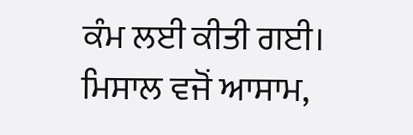ਕੰਮ ਲਈ ਕੀਤੀ ਗਈ। ਮਿਸਾਲ ਵਜੋਂ ਆਸਾਮ,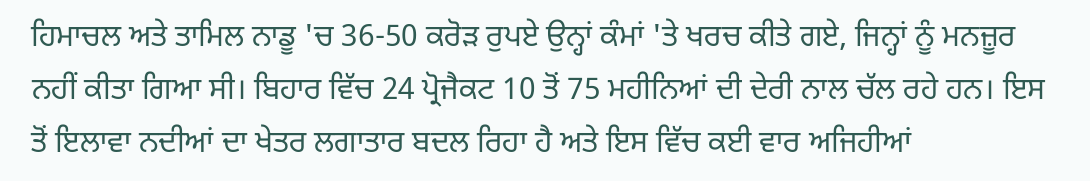ਹਿਮਾਚਲ ਅਤੇ ਤਾਮਿਲ ਨਾਡੂ 'ਚ 36-50 ਕਰੋੜ ਰੁਪਏ ਉਨ੍ਹਾਂ ਕੰਮਾਂ 'ਤੇ ਖਰਚ ਕੀਤੇ ਗਏ, ਜਿਨ੍ਹਾਂ ਨੂੰ ਮਨਜ਼ੂਰ ਨਹੀਂ ਕੀਤਾ ਗਿਆ ਸੀ। ਬਿਹਾਰ ਵਿੱਚ 24 ਪ੍ਰੋਜੈਕਟ 10 ਤੋਂ 75 ਮਹੀਨਿਆਂ ਦੀ ਦੇਰੀ ਨਾਲ ਚੱਲ ਰਹੇ ਹਨ। ਇਸ ਤੋਂ ਇਲਾਵਾ ਨਦੀਆਂ ਦਾ ਖੇਤਰ ਲਗਾਤਾਰ ਬਦਲ ਰਿਹਾ ਹੈ ਅਤੇ ਇਸ ਵਿੱਚ ਕਈ ਵਾਰ ਅਜਿਹੀਆਂ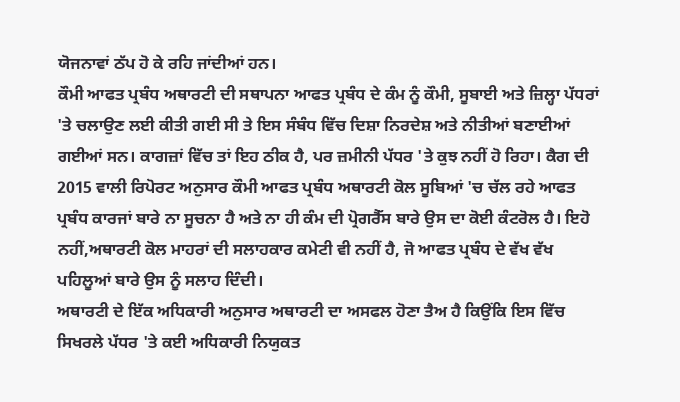ਯੋਜਨਾਵਾਂ ਠੱਪ ਹੋ ਕੇ ਰਹਿ ਜਾਂਦੀਆਂ ਹਨ।
ਕੌਮੀ ਆਫਤ ਪ੍ਰਬੰਧ ਅਥਾਰਟੀ ਦੀ ਸਥਾਪਨਾ ਆਫਤ ਪ੍ਰਬੰਧ ਦੇ ਕੰਮ ਨੂੰ ਕੌਮੀ, ਸੂਬਾਈ ਅਤੇ ਜ਼ਿਲ੍ਹਾ ਪੱਧਰਾਂ 'ਤੇ ਚਲਾਉਣ ਲਈ ਕੀਤੀ ਗਈ ਸੀ ਤੇ ਇਸ ਸੰਬੰਧ ਵਿੱਚ ਦਿਸ਼ਾ ਨਿਰਦੇਸ਼ ਅਤੇ ਨੀਤੀਆਂ ਬਣਾਈਆਂ ਗਈਆਂ ਸਨ। ਕਾਗਜ਼ਾਂ ਵਿੱਚ ਤਾਂ ਇਹ ਠੀਕ ਹੈ, ਪਰ ਜ਼ਮੀਨੀ ਪੱਧਰ 'ਤੇ ਕੁਝ ਨਹੀਂ ਹੋ ਰਿਹਾ। ਕੈਗ ਦੀ 2015 ਵਾਲੀ ਰਿਪੋਰਟ ਅਨੁਸਾਰ ਕੌਮੀ ਆਫਤ ਪ੍ਰਬੰਧ ਅਥਾਰਟੀ ਕੋਲ ਸੂਬਿਆਂ 'ਚ ਚੱਲ ਰਹੇ ਆਫਤ ਪ੍ਰਬੰਧ ਕਾਰਜਾਂ ਬਾਰੇ ਨਾ ਸੂਚਨਾ ਹੈ ਅਤੇ ਨਾ ਹੀ ਕੰਮ ਦੀ ਪ੍ਰੋਗਰੈੱਸ ਬਾਰੇ ਉਸ ਦਾ ਕੋਈ ਕੰਟਰੋਲ ਹੈ। ਇਹੋ ਨਹੀਂ,ਅਥਾਰਟੀ ਕੋਲ ਮਾਹਰਾਂ ਦੀ ਸਲਾਹਕਾਰ ਕਮੇਟੀ ਵੀ ਨਹੀਂ ਹੈ, ਜੋ ਆਫਤ ਪ੍ਰਬੰਧ ਦੇ ਵੱਖ ਵੱਖ ਪਹਿਲੂਆਂ ਬਾਰੇ ਉਸ ਨੂੰ ਸਲਾਹ ਦਿੰਦੀ।
ਅਥਾਰਟੀ ਦੇ ਇੱਕ ਅਧਿਕਾਰੀ ਅਨੁਸਾਰ ਅਥਾਰਟੀ ਦਾ ਅਸਫਲ ਹੋਣਾ ਤੈਅ ਹੈ ਕਿਉਂਕਿ ਇਸ ਵਿੱਚ ਸਿਖਰਲੇ ਪੱਧਰ 'ਤੇ ਕਈ ਅਧਿਕਾਰੀ ਨਿਯੁਕਤ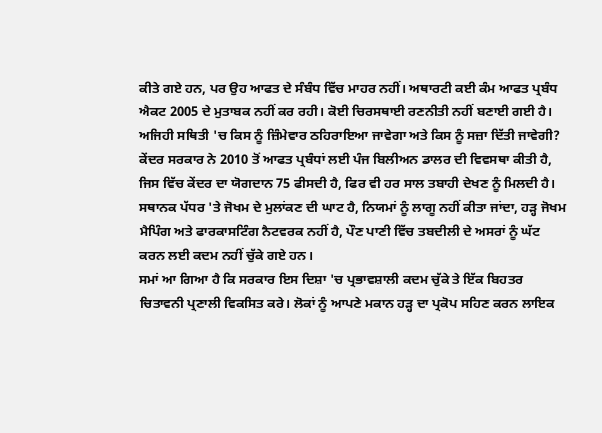ਕੀਤੇ ਗਏ ਹਨ, ਪਰ ਉਹ ਆਫਤ ਦੇ ਸੰਬੰਧ ਵਿੱਚ ਮਾਹਰ ਨਹੀਂ। ਅਥਾਰਟੀ ਕਈ ਕੰਮ ਆਫਤ ਪ੍ਰਬੰਧ ਐਕਟ 2005 ਦੇ ਮੁਤਾਬਕ ਨਹੀਂ ਕਰ ਰਹੀ। ਕੋਈ ਚਿਰਸਥਾਈ ਰਣਨੀਤੀ ਨਹੀਂ ਬਣਾਈ ਗਈ ਹੈ। ਅਜਿਹੀ ਸਥਿਤੀ 'ਚ ਕਿਸ ਨੂੰ ਜ਼ਿੰਮੇਵਾਰ ਠਹਿਰਾਇਆ ਜਾਵੇਗਾ ਅਤੇ ਕਿਸ ਨੂੰ ਸਜ਼ਾ ਦਿੱਤੀ ਜਾਵੇਗੀ?
ਕੇਂਦਰ ਸਰਕਾਰ ਨੇ 2010 ਤੋਂ ਆਫਤ ਪ੍ਰਬੰਧਾਂ ਲਈ ਪੰਜ ਬਿਲੀਅਨ ਡਾਲਰ ਦੀ ਵਿਵਸਥਾ ਕੀਤੀ ਹੈ, ਜਿਸ ਵਿੱਚ ਕੇਂਦਰ ਦਾ ਯੋਗਦਾਨ 75 ਫੀਸਦੀ ਹੈ, ਫਿਰ ਵੀ ਹਰ ਸਾਲ ਤਬਾਹੀ ਦੇਖਣ ਨੂੰ ਮਿਲਦੀ ਹੈ। ਸਥਾਨਕ ਪੱਧਰ 'ਤੇ ਜੋਖਮ ਦੇ ਮੁਲਾਂਕਣ ਦੀ ਘਾਟ ਹੈ, ਨਿਯਮਾਂ ਨੂੰ ਲਾਗੂ ਨਹੀਂ ਕੀਤਾ ਜਾਂਦਾ, ਹੜ੍ਹ ਜੋਖਮ ਮੈਪਿੰਗ ਅਤੇ ਫਾਰਕਾਸਟਿੰਗ ਨੈਟਵਰਕ ਨਹੀਂ ਹੈ, ਪੌਣ ਪਾਣੀ ਵਿੱਚ ਤਬਦੀਲੀ ਦੇ ਅਸਰਾਂ ਨੂੰ ਘੱਟ ਕਰਨ ਲਈ ਕਦਮ ਨਹੀਂ ਚੁੱਕੇ ਗਏ ਹਨ।
ਸਮਾਂ ਆ ਗਿਆ ਹੈ ਕਿ ਸਰਕਾਰ ਇਸ ਦਿਸ਼ਾ 'ਚ ਪ੍ਰਭਾਵਸ਼ਾਲੀ ਕਦਮ ਚੁੱਕੇ ਤੇ ਇੱਕ ਬਿਹਤਰ ਚਿਤਾਵਨੀ ਪ੍ਰਣਾਲੀ ਵਿਕਸਿਤ ਕਰੇ। ਲੋਕਾਂ ਨੂੰ ਆਪਣੇ ਮਕਾਨ ਹੜ੍ਹ ਦਾ ਪ੍ਰਕੋਪ ਸਹਿਣ ਕਰਨ ਲਾਇਕ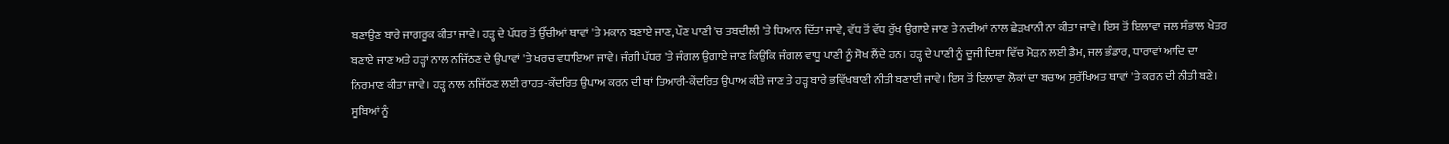ਬਣਾਉਣ ਬਾਰੇ ਜਾਗਰੂਕ ਕੀਤਾ ਜਾਵੇ। ਹੜ੍ਹ ਦੇ ਪੱਧਰ ਤੋਂ ਉੱਚੀਆਂ ਥਾਵਾਂ 'ਤੇ ਮਕਾਨ ਬਣਾਏ ਜਾਣ, ਪੌਣ ਪਾਣੀ 'ਚ ਤਬਦੀਲੀ 'ਤੇ ਧਿਆਨ ਦਿੱਤਾ ਜਾਵੇ, ਵੱਧ ਤੋਂ ਵੱਧ ਰੁੱਖ ਉਗਾਏ ਜਾਣ ਤੇ ਨਦੀਆਂ ਨਾਲ ਛੇੜਖਾਨੀ ਨਾ ਕੀਤਾ ਜਾਵੇ। ਇਸ ਤੋਂ ਇਲਾਵਾ ਜਲ ਸੰਭਾਲ ਖੇਤਰ ਬਣਾਏ ਜਾਣ ਅਤੇ ਹੜ੍ਹਾਂ ਨਾਲ ਨਜਿੱਠਣ ਦੇ ਉਪਾਵਾਂ 'ਤੇ ਖਰਚ ਵਧਾਇਆ ਜਾਵੇ। ਜੰਗੀ ਪੱਧਰ 'ਤੇ ਜੰਗਲ ਉਗਾਏ ਜਾਣ ਕਿਉਂਕਿ ਜੰਗਲ ਵਾਧੂ ਪਾਣੀ ਨੂੰ ਸੋਖ ਲੈਂਦੇ ਹਨ। ਹੜ੍ਹ ਦੇ ਪਾਣੀ ਨੂੰ ਦੂਜੀ ਦਿਸ਼ਾ ਵਿੱਚ ਮੋੜਨ ਲਈ ਡੈਮ, ਜਲ ਭੰਡਾਰ, ਧਾਰਾਵਾਂ ਆਦਿ ਦਾ ਨਿਰਮਾਣ ਕੀਤਾ ਜਾਵੇ। ਹੜ੍ਹ ਨਾਲ ਨਜਿੱਠਣ ਲਈ ਰਾਹਤ-ਕੇਂਦਰਿਤ ਉਪਾਅ ਕਰਨ ਦੀ ਥਾਂ ਤਿਆਰੀ-ਕੇਂਦਰਿਤ ਉਪਾਅ ਕੀਤੇ ਜਾਣ ਤੇ ਹੜ੍ਹ ਬਾਰੇ ਭਵਿੱਖਬਾਣੀ ਨੀਤੀ ਬਣਾਈ ਜਾਵੇ। ਇਸ ਤੋਂ ਇਲਾਵਾ ਲੋਕਾਂ ਦਾ ਬਚਾਅ ਸੁਰੱਖਿਅਤ ਥਾਵਾਂ 'ਤੇ ਕਰਨ ਦੀ ਨੀਤੀ ਬਣੇ। ਸੂਬਿਆਂ ਨੂੰ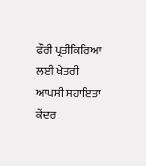ਫੌਰੀ ਪ੍ਰਤੀਕਿਰਿਆ ਲਈ ਖੇਤਰੀ ਆਪਸੀ ਸਹਾਇਤਾ ਕੇਂਦਰ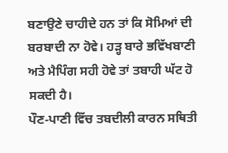ਬਣਾਉਣੇ ਚਾਹੀਦੇ ਹਨ ਤਾਂ ਕਿ ਸੋਮਿਆਂ ਦੀ ਬਰਬਾਦੀ ਨਾ ਹੋਵੇ। ਹੜ੍ਹ ਬਾਰੇ ਭਵਿੱਖਬਾਣੀ ਅਤੇ ਮੈਪਿੰਗ ਸਹੀ ਹੋਵੇ ਤਾਂ ਤਬਾਹੀ ਘੱਟ ਹੋ ਸਕਦੀ ਹੈ।
ਪੌਣ-ਪਾਣੀ ਵਿੱਚ ਤਬਦੀਲੀ ਕਾਰਨ ਸਥਿਤੀ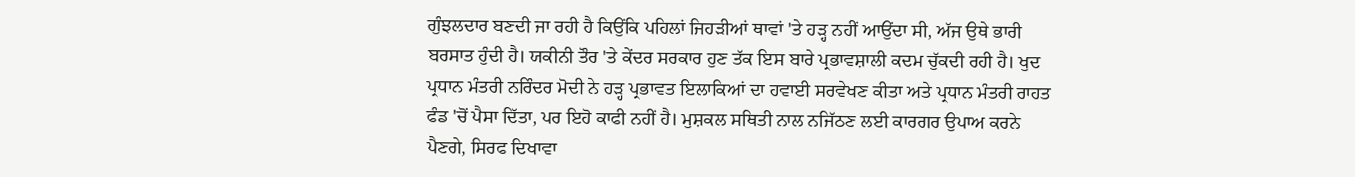ਗੁੰਝਲਦਾਰ ਬਣਦੀ ਜਾ ਰਹੀ ਹੈ ਕਿਉਂਕਿ ਪਹਿਲਾਂ ਜਿਹੜੀਆਂ ਥਾਵਾਂ 'ਤੇ ਹੜ੍ਹ ਨਹੀਂ ਆਉਂਦਾ ਸੀ, ਅੱਜ ਉਥੇ ਭਾਰੀ ਬਰਸਾਤ ਹੁੰਦੀ ਹੈ। ਯਕੀਨੀ ਤੌਰ 'ਤੇ ਕੇਂਦਰ ਸਰਕਾਰ ਹੁਣ ਤੱਕ ਇਸ ਬਾਰੇ ਪ੍ਰਭਾਵਸ਼ਾਲੀ ਕਦਮ ਚੁੱਕਦੀ ਰਹੀ ਹੈ। ਖੁਦ ਪ੍ਰਧਾਨ ਮੰਤਰੀ ਨਰਿੰਦਰ ਮੋਦੀ ਨੇ ਹੜ੍ਹ ਪ੍ਰਭਾਵਤ ਇਲਾਕਿਆਂ ਦਾ ਹਵਾਈ ਸਰਵੇਖਣ ਕੀਤਾ ਅਤੇ ਪ੍ਰਧਾਨ ਮੰਤਰੀ ਰਾਹਤ ਫੰਡ 'ਚੋਂ ਪੈਸਾ ਦਿੱਤਾ, ਪਰ ਇਹੋ ਕਾਫੀ ਨਹੀਂ ਹੈ। ਮੁਸ਼ਕਲ ਸਥਿਤੀ ਨਾਲ ਨਜਿੱਠਣ ਲਈ ਕਾਰਗਰ ਉਪਾਅ ਕਰਨੇ ਪੈਣਗੇ, ਸਿਰਫ ਦਿਖਾਵਾ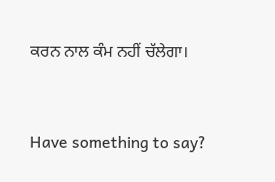ਕਰਨ ਨਾਲ ਕੰਮ ਨਹੀਂ ਚੱਲੇਗਾ।


Have something to say?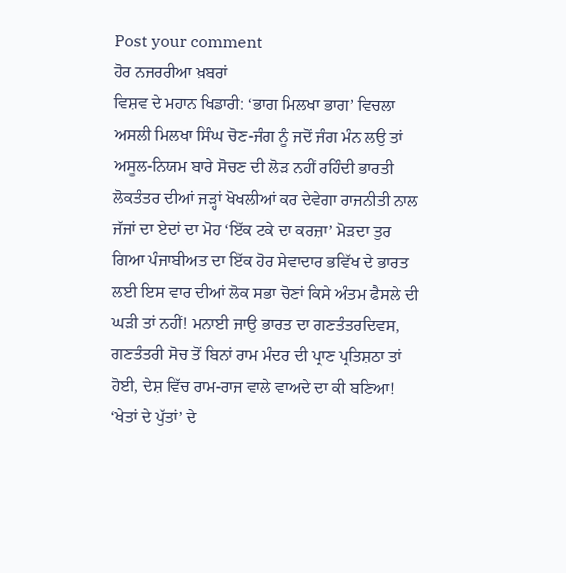Post your comment
ਹੋਰ ਨਜਰਰੀਆ ਖ਼ਬਰਾਂ
ਵਿਸ਼ਵ ਦੇ ਮਹਾਨ ਖਿਡਾਰੀ: ‘ਭਾਗ ਮਿਲਖਾ ਭਾਗ’ ਵਿਚਲਾ ਅਸਲੀ ਮਿਲਖਾ ਸਿੰਘ ਚੋਣ-ਜੰਗ ਨੂੰ ਜਦੋਂ ਜੰਗ ਮੰਨ ਲਉ ਤਾਂ ਅਸੂਲ-ਨਿਯਮ ਬਾਰੇ ਸੋਚਣ ਦੀ ਲੋੜ ਨਹੀਂ ਰਹਿੰਦੀ ਭਾਰਤੀ ਲੋਕਤੰਤਰ ਦੀਆਂ ਜੜ੍ਹਾਂ ਖੋਖਲੀਆਂ ਕਰ ਦੇਵੇਗਾ ਰਾਜਨੀਤੀ ਨਾਲ ਜੱਜਾਂ ਦਾ ਏਦਾਂ ਦਾ ਮੋਹ ‘ਇੱਕ ਟਕੇ ਦਾ ਕਰਜ਼ਾ’ ਮੋੜਦਾ ਤੁਰ ਗਿਆ ਪੰਜਾਬੀਅਤ ਦਾ ਇੱਕ ਹੋਰ ਸੇਵਾਦਾਰ ਭਵਿੱਖ ਦੇ ਭਾਰਤ ਲਈ ਇਸ ਵਾਰ ਦੀਆਂ ਲੋਕ ਸਭਾ ਚੋਣਾਂ ਕਿਸੇ ਅੰਤਮ ਫੈਸਲੇ ਦੀ ਘੜੀ ਤਾਂ ਨਹੀਂ! ਮਨਾਈ ਜਾਉ ਭਾਰਤ ਦਾ ਗਣਤੰਤਰਦਿਵਸ, ਗਣਤੰਤਰੀ ਸੋਚ ਤੋਂ ਬਿਨਾਂ ਰਾਮ ਮੰਦਰ ਦੀ ਪ੍ਰਾਣ ਪ੍ਰਤਿਸ਼ਠਾ ਤਾਂ ਹੋਈ, ਦੇਸ਼ ਵਿੱਚ ਰਾਮ-ਰਾਜ ਵਾਲੇ ਵਾਅਦੇ ਦਾ ਕੀ ਬਣਿਆ! ‘ਖੇਤਾਂ ਦੇ ਪੁੱਤਾਂ’ ਦੇ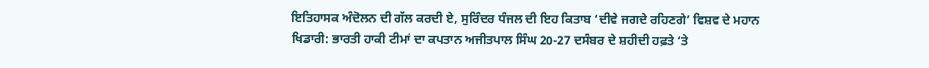ਇਤਿਹਾਸਕ ਅੰਦੋਲਨ ਦੀ ਗੱਲ ਕਰਦੀ ਏ, ਸੁਰਿੰਦਰ ਧੰਜਲ ਦੀ ਇਹ ਕਿਤਾਬ ‘ਦੀਵੇ ਜਗਦੇ ਰਹਿਣਗੇ’ ਵਿਸ਼ਵ ਦੇ ਮਹਾਨ ਖਿਡਾਰੀ: ਭਾਰਤੀ ਹਾਕੀ ਟੀਮਾਂ ਦਾ ਕਪਤਾਨ ਅਜੀਤਪਾਲ ਸਿੰਘ 20-27 ਦਸੰਬਰ ਦੇ ਸ਼ਹੀਦੀ ਹਫ਼ਤੇ ‘ਤੇ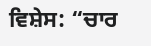ਵਿਸ਼ੇਸ: “ਚਾਰ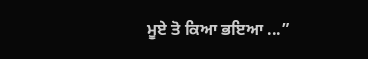ਮੂਏ ਤੋ ਕਿਆ ਭਇਆ ...”